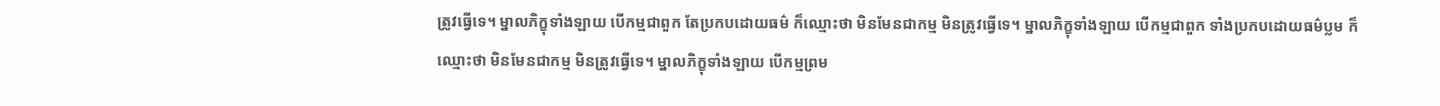ត្រូវធ្វើទេ។ ម្នាលភិក្ខុទាំងឡាយ បើកម្មជាពួក តែប្រកបដោយធម៌ ក៏ឈ្មោះថា មិនមែនជាកម្ម មិនត្រូវធ្វើទេ។ ម្នាលភិក្ខុទាំងឡាយ បើកម្មជាពួក ទាំងប្រកបដោយធម៌ប្លម ក៏ឈ្មោះថា មិនមែនជាកម្ម មិនត្រូវធ្វើទេ។ ម្នាលភិក្ខុទាំងឡាយ បើកម្មព្រម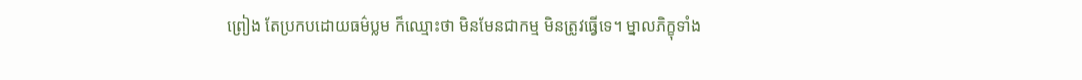ព្រៀង តែប្រកបដោយធម៌ប្លម ក៏ឈ្មោះថា មិនមែនជាកម្ម មិនត្រូវធ្វើទេ។ ម្នាលភិក្ខុទាំង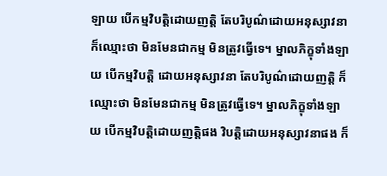ឡាយ បើកម្មវិបត្តិដោយញត្តិ តែបរិបូណ៌ដោយអនុស្សាវនា ក៏ឈ្មោះថា មិនមែនជាកម្ម មិនត្រូវធ្វើទេ។ ម្នាលភិក្ខុទាំងឡាយ បើកម្មវិបត្តិ ដោយអនុស្សាវនា តែបរិបូណ៌ដោយញត្តិ ក៏ឈ្មោះថា មិនមែនជាកម្ម មិនត្រូវធ្វើទេ។ ម្នាលភិក្ខុទាំងឡាយ បើកម្មវិបត្តិដោយញត្តិផង វិបត្តិដោយអនុស្សាវនាផង ក៏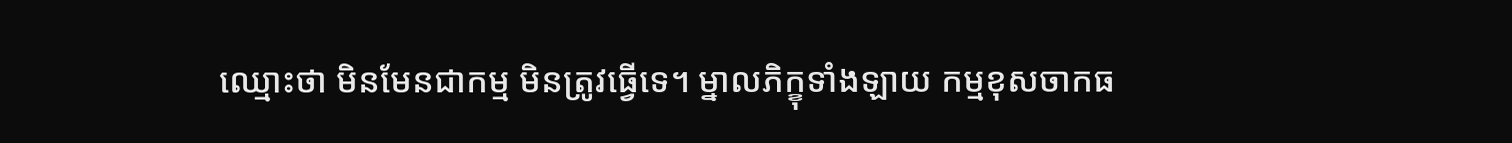ឈ្មោះថា មិនមែនជាកម្ម មិនត្រូវធ្វើទេ។ ម្នាលភិក្ខុទាំងឡាយ កម្មខុសចាកធ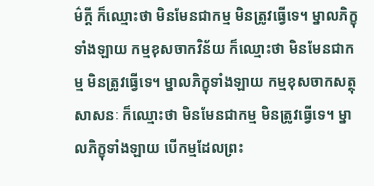ម៌ក្តី ក៏ឈ្មោះថា មិនមែនជាកម្ម មិនត្រូវធ្វើទេ។ ម្នាលភិក្ខុទាំងឡាយ កម្មខុសចាកវិន័យ ក៏ឈ្មោះថា មិនមែនជាកម្ម មិនត្រូវធ្វើទេ។ ម្នាលភិក្ខុទាំងឡាយ កម្មខុសចាកសត្ថុសាសនៈ ក៏ឈ្មោះថា មិនមែនជាកម្ម មិនត្រូវធ្វើទេ។ ម្នាលភិក្ខុទាំងឡាយ បើកម្មដែលព្រះ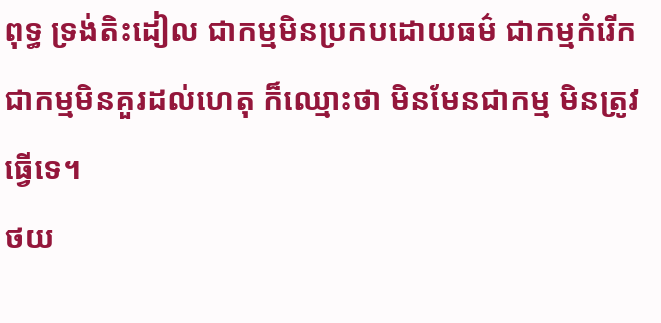ពុទ្ធ ទ្រង់តិះដៀល ជាកម្មមិនប្រកបដោយធម៌ ជាកម្មកំរើក ជាកម្មមិនគួរដល់ហេតុ ក៏ឈ្មោះថា មិនមែនជាកម្ម មិនត្រូវធ្វើទេ។
ថយ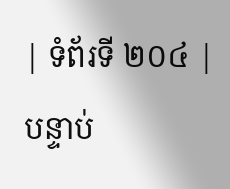| ទំព័រទី ២០៤ | បន្ទាប់